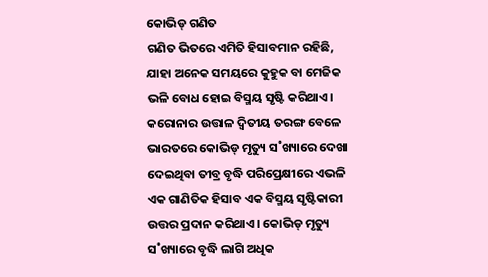କୋଭିଡ୍ ଗଣିତ
ଗଣିତ ଭିତରେ ଏମିତି ହିସାବମାନ ରହିଛି, ଯାହା ଅନେକ ସମୟରେ କୁହୁକ ବା ମେଜିକ ଭଳି ବୋଧ ହୋଇ ବିସ୍ମୟ ସୃଷ୍ଟି କରିଥାଏ। କରୋନାର ଉତ୍ତାଳ ଦ୍ବିତୀୟ ତରଙ୍ଗ ବେଳେ ଭାରତରେ କୋଭିଡ୍ ମୃତ୍ୟୁ ସ˚ଖ୍ୟାରେ ଦେଖା ଦେଇଥିବା ତୀବ୍ର ବୃଦ୍ଧି ପରିପ୍ରେକ୍ଷୀରେ ଏଭଳି ଏକ ଗାଣିତିକ ହିସାବ ଏକ ବିସ୍ମୟ ସୃଷ୍ଟିକାରୀ ଉତ୍ତର ପ୍ରଦାନ କରିଥାଏ। କୋଭିଡ୍ ମୃତ୍ୟୁ ସ˚ଖ୍ୟାରେ ବୃଦ୍ଧି ଲାଗି ଅଧିକ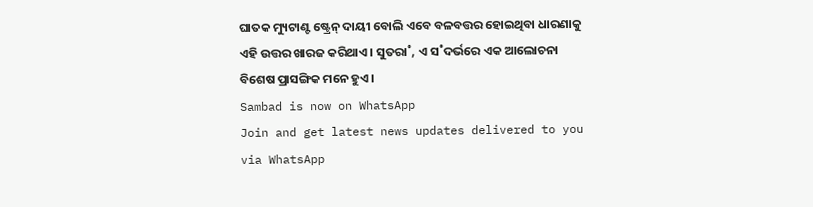ଘାତକ ମ୍ୟୁଟାଣ୍ଟ ଷ୍ଟ୍ରେନ୍ ଦାୟୀ ବୋଲି ଏବେ ବଳବତ୍ତର ହୋଇଥିବା ଧାରଣାକୁ ଏହି ଉତ୍ତର ଖାରଜ କରିଥାଏ। ସୁତରା˚, ଏ ସ˚ଦର୍ଭରେ ଏକ ଆଲୋଚନା ବିଶେଷ ପ୍ରାସଙ୍ଗିକ ମନେ ହୁଏ।
Sambad is now on WhatsApp
Join and get latest news updates delivered to you via WhatsApp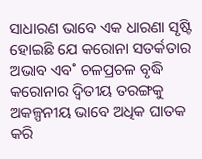ସାଧାରଣ ଭାବେ ଏକ ଧାରଣା ସୃଷ୍ଟି ହୋଇଛି ଯେ କରୋନା ସତର୍କତାର ଅଭାବ ଏବ˚ ଚଳପ୍ରଚଳ ବୃଦ୍ଧି କରୋନାର ଦ୍ବିତୀୟ ତରଙ୍ଗକୁ ଅକଳ୍ପନୀୟ ଭାବେ ଅଧିକ ଘାତକ କରି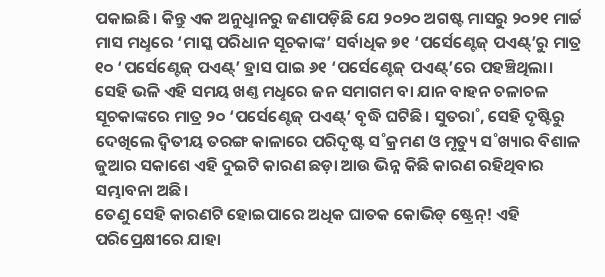ପକାଇଛି। କିନ୍ତୁ ଏକ ଅନୁଧୢାନରୁ ଜଣାପଡ଼ିଛି ଯେ ୨୦୨୦ ଅଗଷ୍ଟ ମାସରୁ ୨୦୨୧ ମାର୍ଚ୍ଚ ମାସ ମଧୢରେ ‘ମାସ୍କ ପରିଧାନ ସୂଚକାଙ୍କ’ ସର୍ବାଧିକ ୭୧ ‘ପର୍ସେଣ୍ଟେଜ୍ ପଏଣ୍ଟ୍’ରୁ ମାତ୍ର ୧୦ ‘ପର୍ସେଣ୍ଟେଜ୍ ପଏଣ୍ଟ୍’ ହ୍ରାସ ପାଇ ୬୧ ‘ପର୍ସେଣ୍ଟେଜ୍ ପଏଣ୍ଟ୍’ରେ ପହଞ୍ଚିଥିଲା। ସେହି ଭଳି ଏହି ସମୟ ଖଣ୍ତ ମଧୢରେ ଜନ ସମାଗମ ବା ଯାନ ବାହନ ଚଳାଚଳ ସୂଚକାଙ୍କରେ ମାତ୍ର ୨୦ ‘ପର୍ସେଣ୍ଟେଜ୍ ପଏଣ୍ଟ୍’ ବୃଦ୍ଧି ଘଟିଛି। ସୁତରା˚, ସେହି ଦୃଷ୍ଟିରୁ ଦେଖିଲେ ଦ୍ବିତୀୟ ତରଙ୍ଗ କାଳାରେ ପରିଦୃଷ୍ଟ ସ˚କ୍ରମଣ ଓ ମୃତ୍ୟୁ ସ˚ଖ୍ୟାର ବିଶାଳ ଜୁଆର ସକାଶେ ଏହି ଦୁଇଟି କାରଣ ଛଡ଼ା ଆଉ ଭିନ୍ନ କିଛି କାରଣ ରହିଥିବାର ସମ୍ଭାବନା ଅଛି।
ତେଣୁ ସେହି କାରଣଟି ହୋଇପାରେ ଅଧିକ ଘାତକ କୋଭିଡ୍ ଷ୍ଟ୍ରେନ୍! ଏହି ପରିପ୍ରେକ୍ଷୀରେ ଯାହା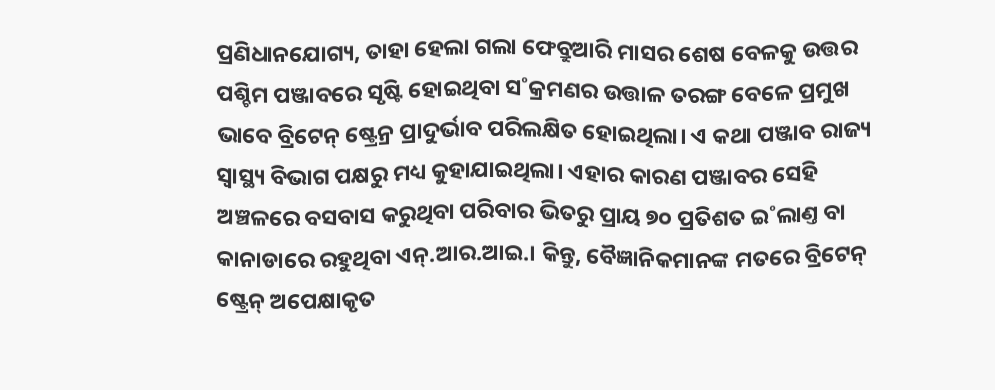ପ୍ରଣିଧାନଯୋଗ୍ୟ, ତାହା ହେଲା ଗଲା ଫେବ୍ରୁଆରି ମାସର ଶେଷ ବେଳକୁ ଉତ୍ତର ପଶ୍ଚିମ ପଞ୍ଜାବରେ ସୃଷ୍ଟି ହୋଇଥିବା ସ˚କ୍ରମଣର ଉତ୍ତାଳ ତରଙ୍ଗ ବେଳେ ପ୍ରମୁଖ ଭାବେ ବ୍ରିଟେନ୍ ଷ୍ଟ୍ରେନ୍ର ପ୍ରାଦୁର୍ଭାବ ପରିଲକ୍ଷିତ ହୋଇଥିଲା। ଏ କଥା ପଞ୍ଜାବ ରାଜ୍ୟ ସ୍ବାସ୍ଥ୍ୟ ବିଭାଗ ପକ୍ଷରୁ ମଧ୍ୟ କୁହାଯାଇଥିଲା। ଏହାର କାରଣ ପଞ୍ଜାବର ସେହି ଅଞ୍ଚଳରେ ବସବାସ କରୁଥିବା ପରିବାର ଭିତରୁ ପ୍ରାୟ ୭୦ ପ୍ରତିଶତ ଇ˚ଲାଣ୍ତ ବା କାନାଡାରେ ରହୁଥିବା ଏନ୍.ଆର.ଆଇ.। କିନ୍ତୁ, ବୈଜ୍ଞାନିକମାନଙ୍କ ମତରେ ବ୍ରିଟେନ୍ ଷ୍ଟ୍ରେନ୍ ଅପେକ୍ଷାକୃତ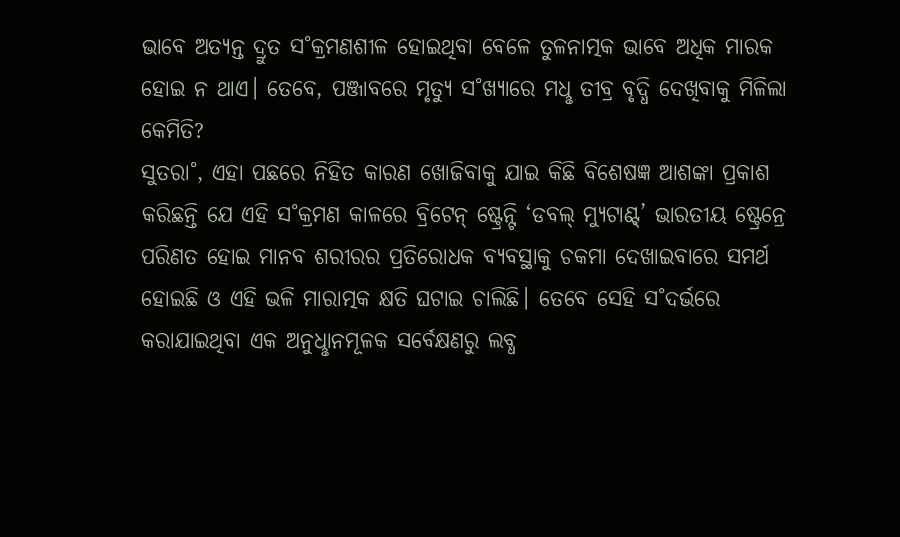ଭାବେ ଅତ୍ୟନ୍ତ ଦ୍ରୁତ ସ˚କ୍ରମଣଶୀଳ ହୋଇଥିବା ବେଳେ ତୁଳନାତ୍ମକ ଭାବେ ଅଧିକ ମାରକ ହୋଇ ନ ଥାଏ। ତେବେ, ପଞ୍ଜାବରେ ମୃତ୍ୟୁ ସ˚ଖ୍ୟାରେ ମଧୢ ତୀବ୍ର ବୃଦ୍ଧି ଦେଖିବାକୁ ମିଳିଲା କେମିତି?
ସୁତରା˚, ଏହା ପଛରେ ନିହିତ କାରଣ ଖୋଜିବାକୁ ଯାଇ କିଛି ବିଶେଷଜ୍ଞ ଆଶଙ୍କା ପ୍ରକାଶ କରିଛନ୍ତି ଯେ ଏହି ସ˚କ୍ରମଣ କାଳରେ ବ୍ରିଟେନ୍ ଷ୍ଟ୍ରେନ୍ଟି ‘ଡବଲ୍ ମ୍ୟୁଟାଣ୍ଟ୍’ ଭାରତୀୟ ଷ୍ଟ୍ରେନ୍ରେ ପରିଣତ ହୋଇ ମାନବ ଶରୀରର ପ୍ରତିରୋଧକ ବ୍ୟବସ୍ଥାକୁ ଚକମା ଦେଖାଇବାରେ ସମର୍ଥ ହୋଇଛି ଓ ଏହି ଭଳି ମାରାତ୍ମକ କ୍ଷତି ଘଟାଇ ଚାଲିଛି। ତେବେ ସେହି ସ˚ଦର୍ଭରେ କରାଯାଇଥିବା ଏକ ଅନୁଧୢାନମୂଳକ ସର୍ବେକ୍ଷଣରୁ ଲବ୍ଧ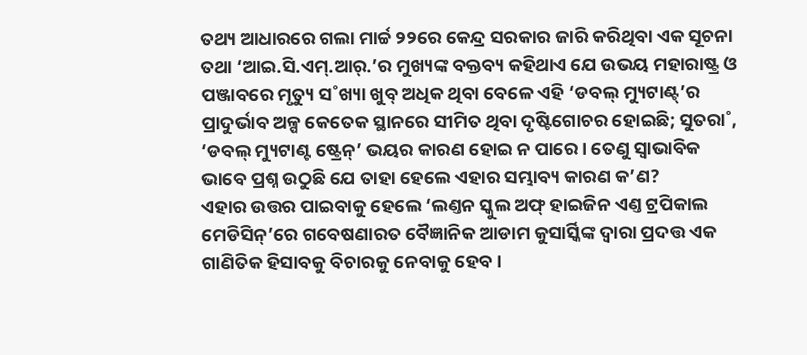ତଥ୍ୟ ଆଧାରରେ ଗଲା ମାର୍ଚ୍ଚ ୨୨ରେ କେନ୍ଦ୍ର ସରକାର ଜାରି କରିଥିବା ଏକ ସୂଚନା ତଥା ‘ଆଇ.ସି.ଏମ୍.ଆର୍.’ର ମୁଖ୍ୟଙ୍କ ବକ୍ତବ୍ୟ କହିଥାଏ ଯେ ଉଭୟ ମହାରାଷ୍ଟ୍ର ଓ ପଞ୍ଜାବରେ ମୃତ୍ୟୁ ସ˚ଖ୍ୟା ଖୁବ୍ ଅଧିକ ଥିବା ବେଳେ ଏହି ‘ଡବଲ୍ ମ୍ୟୁଟାଣ୍ଟ୍’ର ପ୍ରାଦୁର୍ଭାବ ଅଳ୍ପ କେତେକ ସ୍ଥାନରେ ସୀମିତ ଥିବା ଦୃଷ୍ଟିଗୋଚର ହୋଇଛି; ସୁତରା˚, ‘ଡବଲ୍ ମ୍ୟୁଟାଣ୍ଟ ଷ୍ଟ୍ରେନ୍’ ଭୟର କାରଣ ହୋଇ ନ ପାରେ। ତେଣୁ ସ୍ବାଭାବିକ ଭାବେ ପ୍ରଶ୍ନ ଉଠୁଛି ଯେ ତାହା ହେଲେ ଏହାର ସମ୍ଭାବ୍ୟ କାରଣ କ’ଣ?
ଏହାର ଉତ୍ତର ପାଇବାକୁ ହେଲେ ‘ଲଣ୍ତନ ସ୍କୁଲ ଅଫ୍ ହାଇଜିନ ଏଣ୍ତ ଟ୍ରପିକାଲ ମେଡିସିନ୍’ରେ ଗବେଷଣାରତ ବୈଜ୍ଞାନିକ ଆଡାମ କୁସାର୍ସ୍କିଙ୍କ ଦ୍ବାରା ପ୍ରଦତ୍ତ ଏକ ଗାଣିତିକ ହିସାବକୁ ବିଚାରକୁ ନେବାକୁ ହେବ।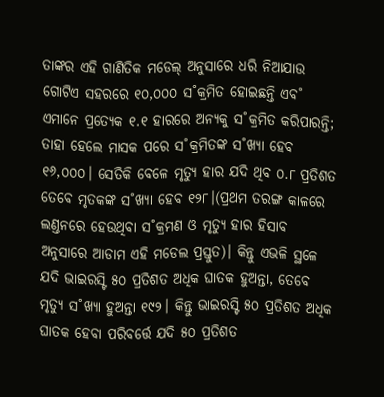ତାଙ୍କର ଏହି ଗାଣିତିକ ମଡେଲ୍ ଅନୁସାରେ ଧରି ନିଆଯାଉ ଗୋଟିଏ ସହରରେ ୧୦,୦୦୦ ସ˚କ୍ରମିତ ହୋଇଛନ୍ତି ଏବ˚ ଏମାନେ ପ୍ରତ୍ୟେକ ୧.୧ ହାରରେ ଅନ୍ୟକୁ ସ˚କ୍ରମିତ କରିପାରନ୍ତି; ତାହା ହେଲେ ମାସକ ପରେ ସ˚କ୍ରମିତଙ୍କ ସ˚ଖ୍ୟା ହେବ ୧୬,୦୦୦। ସେତିକି ବେଳେ ମୃତ୍ୟୁ ହାର ଯଦି ଥିବ ୦.୮ ପ୍ରତିଶତ ତେବେ ମୃତକଙ୍କ ସ˚ଖ୍ୟା ହେବ ୧୨୮।(ପ୍ରଥମ ତରଙ୍ଗ କାଳରେ ଲଣ୍ତନରେ ହେଉଥିବା ସ˚କ୍ରମଣ ଓ ମୃତ୍ୟୁ ହାର ହିସାବ ଅନୁସାରେ ଆଡାମ ଏହି ମଡେଲ ପ୍ରସ୍ତୁତ)। କିନ୍ତୁ ଏଭଳି ସ୍ଥଳେ ଯଦି ଭାଇରସ୍ଟି ୫୦ ପ୍ରତିଶତ ଅଧିକ ଘାତକ ହୁଅନ୍ତା, ତେବେ ମୃତ୍ୟୁ ସ˚ଖ୍ୟା ହୁଅନ୍ତା ୧୯୨। କିନ୍ତୁ ଭାଇରସ୍ଟି ୫୦ ପ୍ରତିଶତ ଅଧିକ ଘାତକ ହେବା ପରିବର୍ତ୍ତେ ଯଦି ୫୦ ପ୍ରତିଶତ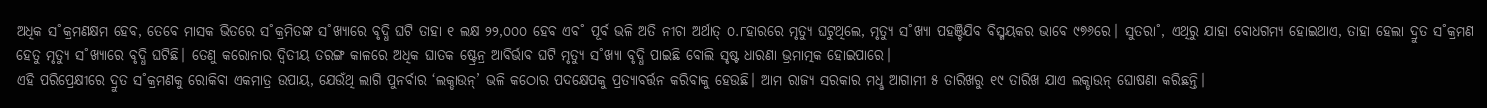ଅଧିକ ସ˚କ୍ରମଣକ୍ଷମ ହେବ, ତେବେ ମାସକ ଭିତରେ ସ˚କ୍ରମିତଙ୍କ ସ˚ଖ୍ୟାରେ ବୃଦ୍ଧି ଘଟି ତାହା ୧ ଲକ୍ଷ ୨୨,୦୦୦ ହେବ ଏବ˚ ପୂର୍ବ ଭଳି ଅତି ନୀଚା ଅର୍ଥାତ୍ ୦.୮ହାରରେ ମୃତ୍ୟୁ ଘଟୁଥିଲେ, ମୃତ୍ୟୁ ସ˚ଖ୍ୟା ପହଞ୍ଚିଯିବ ବିସ୍ମୟକର ଭାବେ ୯୭୬ରେ। ସୁତରା˚, ଏଥିରୁ ଯାହା ବୋଧଗମ୍ୟ ହୋଇଥାଏ, ତାହା ହେଲା ଦ୍ରୁତ ସ˚କ୍ରମଣ ହେତୁ ମୃତ୍ୟୁ ସ˚ଖ୍ୟାରେ ବୃଦ୍ଧି ଘଟିଛି। ତେଣୁ କରୋନାର ଦ୍ବିତୀୟ ତରଙ୍ଗ କାଳରେ ଅଧିକ ଘାତକ ଷ୍ଟ୍ରେନ୍ର ଆବିର୍ଭାବ ଘଟି ମୃତ୍ୟୁ ସ˚ଖ୍ୟା ବୃଦ୍ଧି ପାଇଛି ବୋଲି ସୃଷ୍ଟ ଧାରଣା ଭ୍ରମାତ୍ମକ ହୋଇପାରେ।
ଏହି ପରିପ୍ରେକ୍ଷୀରେ ଦ୍ରୁତ ସ˚କ୍ରମଣକୁ ରୋକିବା ଏକମାତ୍ର ଉପାୟ, ଯେଉଁଥି ଲାଗି ପୁନର୍ବାର ‘ଲକ୍ଡାଉନ୍’ ଭଳି କଠୋର ପଦକ୍ଷେପକୁ ପ୍ରତ୍ୟାବର୍ତ୍ତନ କରିବାକୁ ହେଉଛି। ଆମ ରାଜ୍ୟ ସରକାର ମଧୢ ଆଗାମୀ ୫ ତାରିଖରୁ ୧୯ ତାରିଖ ଯାଏ ଲକ୍ଡାଉନ୍ ଘୋଷଣା କରିଛନ୍ତି।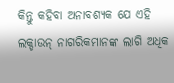କିନ୍ତୁ କହିବା ଅନାବଶ୍ୟକ ଯେ ଏହି ଲକ୍ଡାଉନ୍ ନାଗରିକମାନଙ୍କ ଲାଗି ଅଧିକ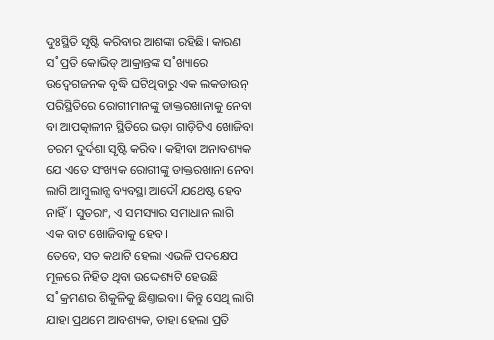ଦୁଃସ୍ଥିତି ସୃଷ୍ଟି କରିବାର ଆଶଙ୍କା ରହିଛି। କାରଣ ସ˚ପ୍ରତି କୋଭିଡ୍ ଆକ୍ରାନ୍ତଙ୍କ ସ˚ଖ୍ୟାରେ ଉଦ୍ବେଗଜନକ ବୃଦ୍ଧି ଘଟିଥିବାରୁ ଏକ ଲକଡାଉନ୍ ପରିସ୍ଥିତିରେ ରୋଗୀମାନଙ୍କୁ ଡାକ୍ତରଖାନାକୁ ନେବା ବା ଆପତ୍କାଳୀନ ସ୍ଥିତିରେ ଭଡ଼ା ଗାଡ଼ିଟିଏ ଖୋଜିବା ଚରମ ଦୁର୍ଦଶା ସୃଷ୍ଟି କରିବ। କହିୀବା ଅନାବଶ୍ୟକ ଯେ ଏତେ ସଂଖ୍ୟକ ରୋଗୀଙ୍କୁ ଡାକ୍ତରଖାନା ନେବା ଲାଗି ଆମ୍ବୁଲାନ୍ସ ବ୍ୟବସ୍ଥା ଆଦୌ ଯଥେଷ୍ଟ ହେବ ନାହିଁ। ସୁତରାଂ, ଏ ସମସ୍ୟାର ସମାଧାନ ଲାଗି ଏକ ବାଟ ଖୋଜିବାକୁ ହେବ।
ତେବେ, ସତ କଥାଟି ହେଲା ଏଭଳି ପଦକ୍ଷେପ ମୂଳରେ ନିହିତ ଥିବା ଉଦ୍ଦେଶ୍ୟଟି ହେଉଛି ସ˚କ୍ରମଣର ଶିକୁଳିକୁ ଛିଣ୍ତାଇବା। କିନ୍ତୁ ସେଥି ଲାଗି ଯାହା ପ୍ରଥମେ ଆବଶ୍ୟକ, ତାହା ହେଲା ପ୍ରତି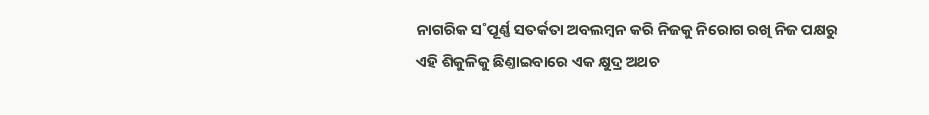ନାଗରିକ ସ˚ପୂର୍ଣ୍ଣ ସତର୍କତା ଅବଲମ୍ବନ କରି ନିଜକୁ ନିରୋଗ ରଖି ନିଜ ପକ୍ଷରୁ ଏହି ଶିକୁଳିକୁ ଛିଣ୍ତାଇବାରେ ଏକ କ୍ଷୁଦ୍ର ଅଥଚ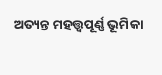ଅତ୍ୟନ୍ତ ମହତ୍ତ୍ବପୂର୍ଣ୍ଣ ଭୂମିକା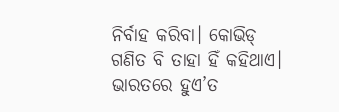ନିର୍ବାହ କରିବା। କୋଭିଡ୍ ଗଣିତ ବି ତାହା ହିଁ କହିଥାଏ। ଭାରତରେ ହୁଏ’ତ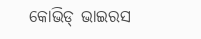କୋଭିଡ୍ ଭାଇରସ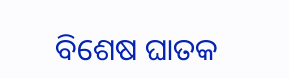ବିଶେଷ ଘାତକ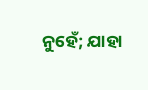ନୁହେଁ; ଯାହା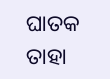ଘାତକ ତାହା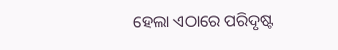ହେଲା ଏଠାରେ ପରିଦୃଷ୍ଟ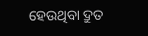ହେଉଥିବା ଦ୍ରୁତ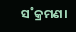ସ˚କ୍ରମଣ।